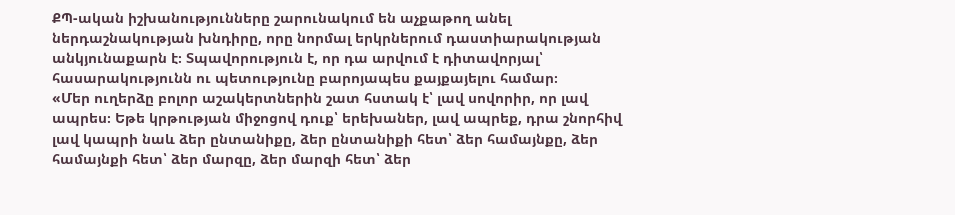ՔՊ-ական իշխանությունները շարունակում են աչքաթող անել ներդաշնակության խնդիրը, որը նորմալ երկրներում դաստիարակության անկյունաքարն է։ Տպավորություն է, որ դա արվում է դիտավորյալ՝ հասարակությունն ու պետությունը բարոյապես քայքայելու համար։
«Մեր ուղերձը բոլոր աշակերտներին շատ հստակ է՝ լավ սովորիր, որ լավ ապրես։ Եթե կրթության միջոցով դուք՝ երեխաներ, լավ ապրեք, դրա շնորհիվ լավ կապրի նաև ձեր ընտանիքը, ձեր ընտանիքի հետ՝ ձեր համայնքը, ձեր համայնքի հետ՝ ձեր մարզը, ձեր մարզի հետ՝ ձեր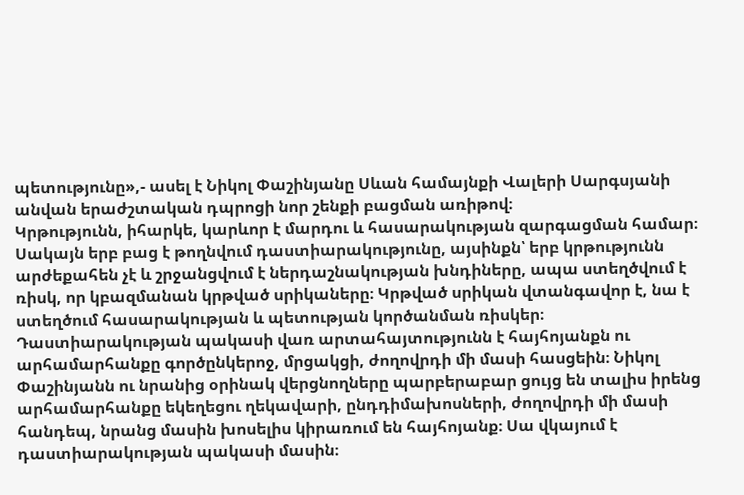պետությունը»,- ասել է Նիկոլ Փաշինյանը Սևան համայնքի Վալերի Սարգսյանի անվան երաժշտական դպրոցի նոր շենքի բացման առիթով։
Կրթությունն, իհարկե, կարևոր է մարդու և հասարակության զարգացման համար։ Սակայն երբ բաց է թողնվում դաստիարակությունը, այսինքն՝ երբ կրթությունն արժեքահեն չէ և շրջանցվում է ներդաշնակության խնդիները, ապա ստեղծվում է ռիսկ, որ կբազմանան կրթված սրիկաները։ Կրթված սրիկան վտանգավոր է, նա է ստեղծում հասարակության և պետության կործանման ռիսկեր։
Դաստիարակության պակասի վառ արտահայտությունն է հայհոյանքն ու արհամարհանքը գործընկերոջ, մրցակցի, ժողովրդի մի մասի հասցեին։ Նիկոլ Փաշինյանն ու նրանից օրինակ վերցնողները պարբերաբար ցույց են տալիս իրենց արհամարհանքը եկեղեցու ղեկավարի, ընդդիմախոսների, ժողովրդի մի մասի հանդեպ, նրանց մասին խոսելիս կիրառում են հայհոյանք։ Սա վկայում է դաստիարակության պակասի մասին։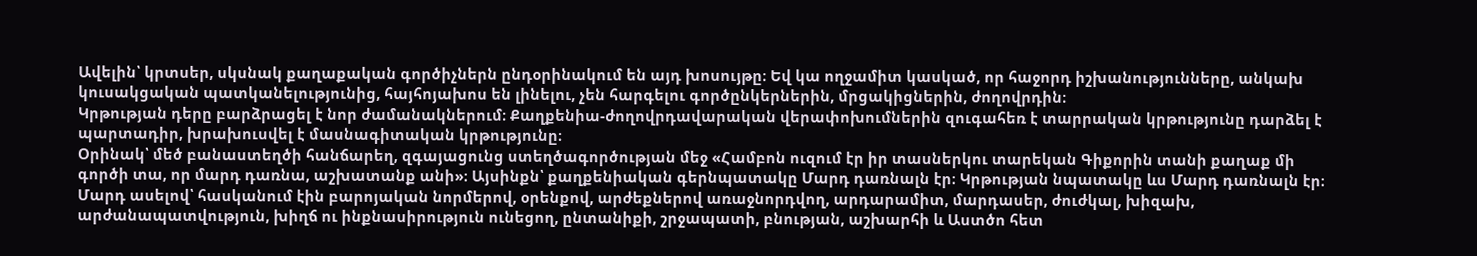Ավելին՝ կրտսեր, սկսնակ քաղաքական գործիչներն ընդօրինակում են այդ խոսույթը։ Եվ կա ողջամիտ կասկած, որ հաջորդ իշխանությունները, անկախ կուսակցական պատկանելությունից, հայհոյախոս են լինելու, չեն հարգելու գործընկերներին, մրցակիցներին, ժողովրդին։
Կրթության դերը բարձրացել է նոր ժամանակներում։ Քաղքենիա-ժողովրդավարական վերափոխումներին զուգահեռ է տարրական կրթությունը դարձել է պարտադիր, խրախուսվել է մասնագիտական կրթությունը։
Օրինակ՝ մեծ բանաստեղծի հանճարեղ, զգայացունց ստեղծագործության մեջ «Համբոն ուզում էր իր տասներկու տարեկան Գիքորին տանի քաղաք մի գործի տա, որ մարդ դառնա, աշխատանք անի»։ Այսինքն՝ քաղքենիական գերնպատակը Մարդ դառնալն էր։ Կրթության նպատակը ևս Մարդ դառնալն էր։ Մարդ ասելով՝ հասկանում էին բարոյական նորմերով, օրենքով, արժեքներով առաջնորդվող, արդարամիտ, մարդասեր, ժուժկալ, խիզախ, արժանապատվություն, խիղճ ու ինքնասիրություն ունեցող, ընտանիքի, շրջապատի, բնության, աշխարհի և Աստծո հետ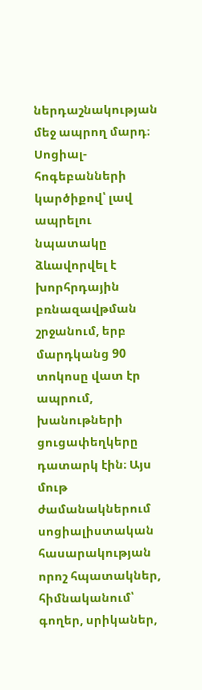ներդաշնակության մեջ ապրող մարդ։
Սոցիալ-հոգեբանների կարծիքով՝ լավ ապրելու նպատակը ձևավորվել է խորհրդային բռնազավթման շրջանում, երբ մարդկանց 90 տոկոսը վատ էր ապրում, խանութների ցուցափեղկերը դատարկ էին։ Այս մութ ժամանակներում սոցիալիստական հասարակության որոշ հպատակներ, հիմնականում՝ գողեր, սրիկաներ,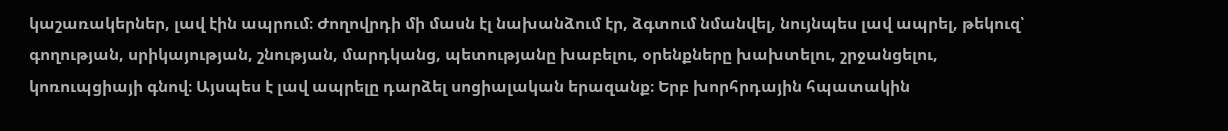կաշառակերներ, լավ էին ապրում։ Ժողովրդի մի մասն էլ նախանձում էր, ձգտում նմանվել, նույնպես լավ ապրել, թեկուզ՝ գողության, սրիկայության, շնության, մարդկանց, պետությանը խաբելու, օրենքները խախտելու, շրջանցելու, կոռուպցիայի գնով։ Այսպես է լավ ապրելը դարձել սոցիալական երազանք։ Երբ խորհրդային հպատակին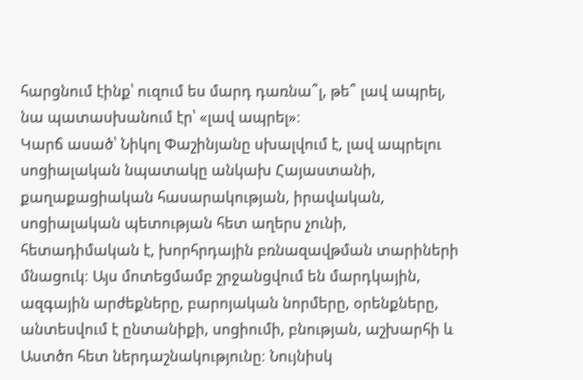հարցնում էինք՝ ուզում ես մարդ դառնա՞լ, թե՞ լավ ապրել, նա պատասխանում էր՝ «լավ ապրել»։
Կարճ ասած՝ Նիկոլ Փաշինյանը սխալվում է, լավ ապրելու սոցիալական նպատակը անկախ Հայաստանի, քաղաքացիական հասարակության, իրավական, սոցիալական պետության հետ աղերս չունի, հետադիմական է, խորհրդային բռնազավթման տարիների մնացուկ։ Այս մոտեցմամբ շրջանցվում են մարդկային, ազգային արժեքները, բարոյական նորմերը, օրենքները, անտեսվում է ընտանիքի, սոցիումի, բնության, աշխարհի և Աստծո հետ ներդաշնակությունը։ Նույնիսկ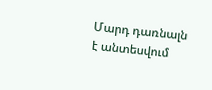Մարդ դառնալն է անտեսվում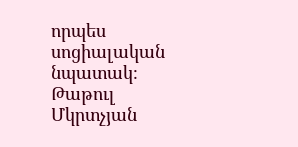որպես սոցիալական նպատակ։
Թաթուլ Մկրտչյան